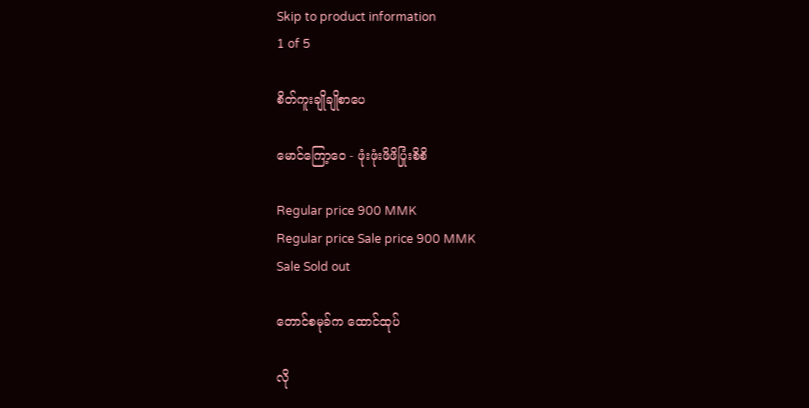Skip to product information
1 of 5

စိတ်ကူးချိုချိုစာပေ

မောင်ကြော့၀ေ - ဖုံးဖုံးဖိဖိပြုံးစိစိ

Regular price 900 MMK
Regular price Sale price 900 MMK
Sale Sold out

တောင်စမုခ်က ထောင်ထုပ်

လို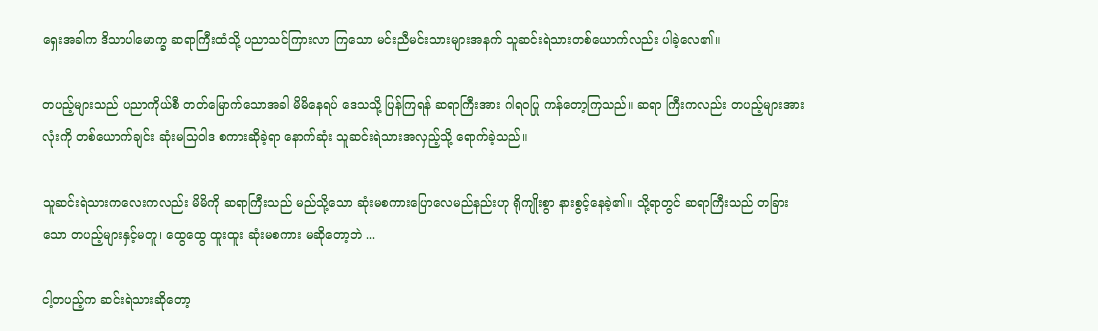ရှေးအခါက ဒိသာပါမောက္ခ ဆရာကြီးထံသို့ ပညာသင်ကြားလာ ကြသော မင်းညီမင်းသားများအနက် သူဆင်းရဲသားတစ်ယောက်လည်း ပါခဲ့လေ၏။

တပည့်များသည် ပညာကိုယ်စီ တတ်မြောက်သောအခါ မိမိနေရပ် ဒေသသို့ ပြန်ကြရန် ဆရာကြီးအား ဂါရဝပြု ကန်တော့ကြသည်။ ဆရာ ကြီးကလည်း တပည့်များအားလုံးကို တစ်ယောက်ချင်း ဆုံးမသြဝါဒ စကားဆိုခဲ့ရာ နောက်ဆုံး သူဆင်းရဲသားအလှည့်သို့ ရောက်ခဲ့သည်။

သူဆင်းရဲသားကလေးကလည်း မိမိကို ဆရာကြီးသည် မည်သို့သော ဆုံးမစကားပြောလေမည်နည်းဟု ရိုကျိုးစွာ နားစွင့်နေခဲ့၏။ သို့ရာတွင် ဆရာကြီးသည် တခြားသော တပည့်များနှင့်မတူ၊ ထွေထွေ ထူးထူး ဆုံးမစကား မဆိုတော့ဘဲ ...

ငါ့တပည့်က ဆင်းရဲသားဆိုတော့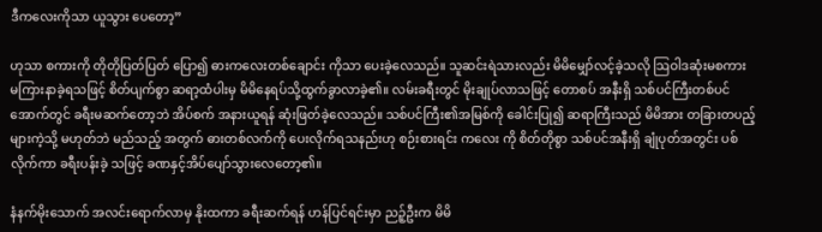ဒီကလေးကိုသာ ယူသွား ပေတော့”

ဟုသာ စကားကို တိုတိုပြတ်ပြတ် ပြော၍ ဓားကလေးတစ်ချောင်း ကိုသာ ပေးခဲ့လေသည်။ သူဆင်းရဲသားလည်း မိမိမျှော်လင့်ခဲ့သလို သြဝါဒဆုံးမစကား မကြားနာခဲ့ရသဖြင့် စိတ်ပျက်စွာ ဆရာ့ထံပါးမှ မိမိနေရပ်သို့ထွက်ခွာလာခဲ့၏။ လမ်းခရီးတွင် မိုးချုပ်လာသဖြင့် တောစပ် အနီးရှိ သစ်ပင်ကြီးတစ်ပင်အောက်တွင် ခရီးမဆက်တော့ဘဲ အိပ်စက် အနားယူရန် ဆုံးဖြတ်ခဲ့လေသည်။ သစ်ပင်ကြီး၏အမြစ်ကို ခေါင်းပြု၍ ဆရာကြီးသည် မိမိအား တခြားတပည့်များကဲ့သို့ မဟုတ်ဘဲ မည်သည့် အတွက် ဓားတစ်လက်ကို ပေးလိုက်ရသနည်းဟု စဉ်းစားရင်း ကလေး ကို စိတ်တိုစွာ သစ်ပင်အနီးရှိ ချုံပုတ်အတွင်း ပစ်လိုက်ကာ ခရီးပန်းခဲ့ သဖြင့် ခဏနှင့်အိပ်ပျော်သွားလေတော့၏။

နံနက်မိုးသောက် အလင်းရောက်လာမှ နိုးထကာ ခရီးဆက်ရန် ဟန်ပြင်ရင်းမှာ ညဉ့်ဦးက မိမိ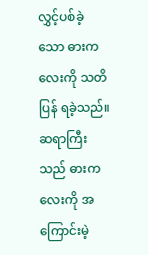လွှင့်ပစ်ခဲ့သော ဓားကလေးကို သတိပြန် ရခဲ့သည်။ ဆရာကြီးသည် ဓားကလေးကို အကြောင်းမဲ့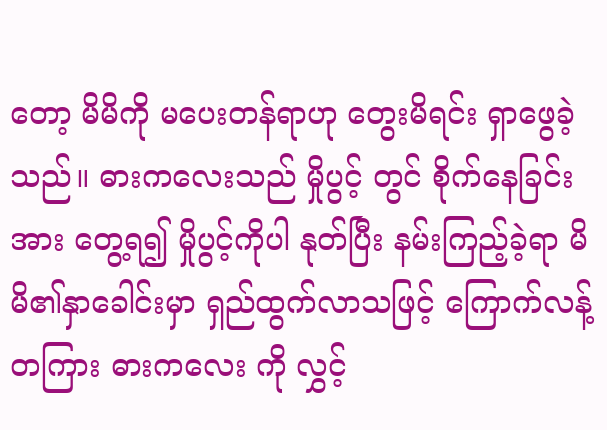တော့ မိမိကို မပေးတန်ရာဟု တွေးမိရင်း ရှာဖွေခဲ့သည်။ ဓားကလေးသည် မှိုပွင့် တွင် စိုက်နေခြင်းအား တွေ့ရ၍ မှိုပွင့်ကိုပါ နုတ်ပြီး နမ်းကြည့်ခဲ့ရာ မိမိ၏နှာခေါင်းမှာ ရှည်ထွက်လာသဖြင့် ကြောက်လန့်တကြား ဓားကလေး ကို လွှင့်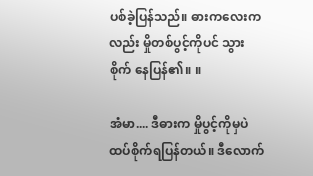ပစ်ခဲ့ပြန်သည်။ ဓားကလေးကလည်း မှိုတစ်ပွင့်ကိုပင် သွားစိုက် နေပြန်၏။ ။

အံမာ.... ဒီဓားက မှိုပွင့်ကိုမှပဲ ထပ်စိုက်ရပြန်တယ်။ ဒီလောက်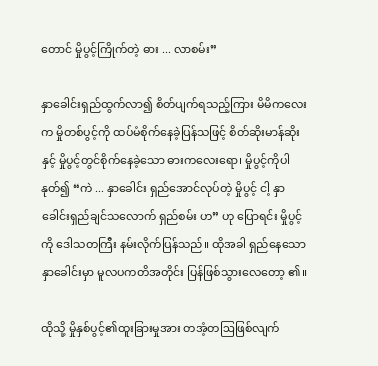တောင် မှိုပွင့်ကြိုက်တဲ့ ဓား ... လာစမ်း”

နှာခေါင်းရှည်ထွက်လာ၍ စိတ်ပျက်ရသည့်ကြား မိမိကလေး က မှိုတစ်ပွင့်ကို ထပ်မံစိုက်နေခဲ့ပြန်သဖြင့် စိတ်ဆိုးမာန်ဆိုးနှင့် မှိုပွင့်တွင်စိုက်နေခဲ့သော ဓားကလေးရော၊ မှိုပွင့်ကိုပါ နုတ်၍ “ကဲ ... နှာခေါင်း ရှည်အောင်လုပ်တဲ့ မှိုပွင့် ငါ့ နှာခေါင်းရှည်ချင်သလောက် ရှည်စမ်း ဟ” ဟု ပြောရင်း မှိုပွင့်ကို ဒေါသတကြီး နမ်းလိုက်ပြန်သည်။ ထိုအခါ ရှည်နေသော နှာခေါင်းမှာ မူလပကတိအတိုင်း ပြန်ဖြစ်သွားလေတော့ ၏။

ထိုသို့ မှိုနှစ်ပွင့်၏ထူးခြားမှုအား တအံ့တဩဖြစ်လျက်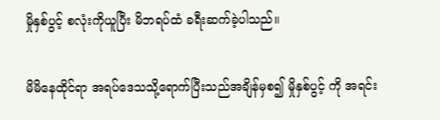မှိုနှစ်ပွင့် စလုံးကိုယူပြီး မိဘရပ်ထံ ခရီးဆက်ခဲ့ပါသည်။

မိမိနေထိုင်ရာ အရပ်ဒေသသို့ရောက်ပြီးသည်အချိန်မှစ၍ မှိုနှစ်ပွင့် ကို အရင်း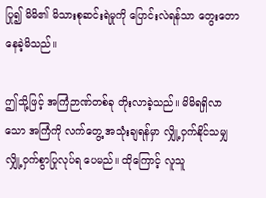ပြု၍ မိမိ၏ မိသားစုဆင်းရဲမှုကို ပြောင်းလဲရန်သာ တွေးတော နေခဲ့မိသည်။

ဤသို့ဖြင့် အကြံဉာဏ်တစ်ခု တိုးလာခဲ့သည်။ မိမိရရှိလာသော အကြံကို လက်တွေ့ အသုံးချရန်မှာ လျှို့ဝှက်နိုင်သမျှ လျှို့ဝှက်စွာပြုလုပ်ရ ပေမည်။ ထိုကြောင့် လူသူ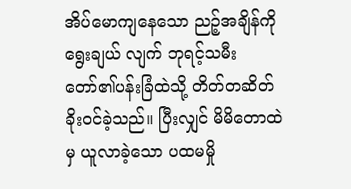အိပ်မောကျနေသော ညဉ့်အချိန်ကို ရွေးချယ် လျက် ဘုရင့်သမီးတော်၏ပန်းခြံထဲသို့ တိတ်တဆိတ်ခိုးဝင်ခဲ့သည်။ ပြီးလျှင် မိမိတောထဲမှ ယူလာခဲ့သော ပထမမှို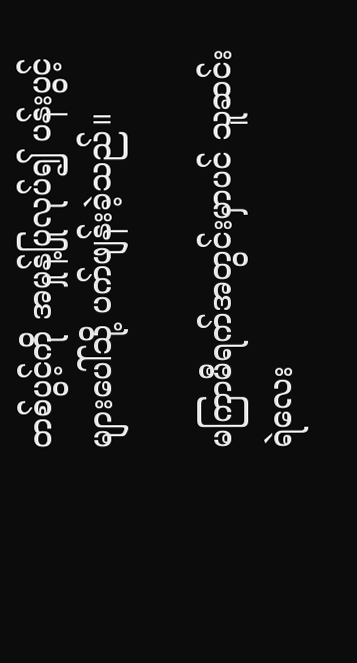တစ်ပွင့်ကို အမှုန့်ပြုလုပ်၍ ပန်းပွင့်များပေါ်သို့ ပက်ဖျန်းခဲ့သည်။

မကြာမီရက်အတွင်းမှာပင် သူဆင်းရဲလေး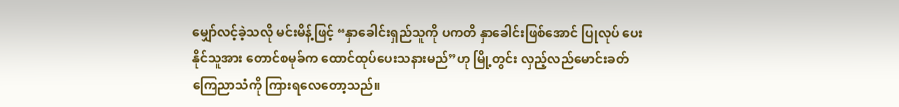မျှော်လင့်ခဲ့သလို မင်းမိန့်ဖြင့် “နှာခေါင်းရှည်သူကို ပကတိ နှာခေါင်းဖြစ်အောင် ပြုလုပ် ပေးနိုင်သူအား တောင်စမုခ်က ထောင်ထုပ်ပေးသနားမည်”ဟု မြို့တွင်း လှည့်လည်မောင်းခတ် ကြေညာသံကို ကြားရလေတော့သည်။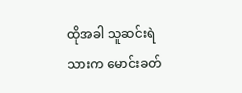ထိုအခါ သူဆင်းရဲသားက မောင်းခတ်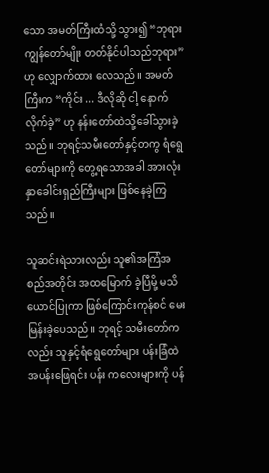သော အမတ်ကြီးထံသို့ သွား၍ “ဘုရားကျွန်တော်မျိုး တတ်နိုင်ပါသည်ဘုရား” ဟု လျှောက်ထား လေသည်။ အမတ်ကြီးက “ကိုင်း ... ဒီလိုဆို ငါ့ နောက်လိုက်ခဲ့” ဟု နန်းတော်ထဲသို့ခေါ်သွားခဲ့သည်။ ဘုရင့်သမီးတော်နှင့်တကွ ရံရွေတော်များကို တွေ့ရသောအခါ အားလုံးနှာခေါင်းရှည်ကြီးများ ဖြစ်နေခဲ့ကြသည်။

သူဆင်းရဲသားလည်း သူ၏အကြံအစည်အတိုင်း အထမြောက် ခဲ့ပြီမို့ မသိယောင်ပြုကာ ဖြစ်ကြောင်းကုန်စင် မေးမြန်းခဲ့ပေသည်။ ဘုရင့် သမီးတော်ကလည်း သူနှင့်ရံရွေတော်များ ပန်းခြံထဲအပန်းဖြေရင်း ပန်း ကလေးများကို ပန်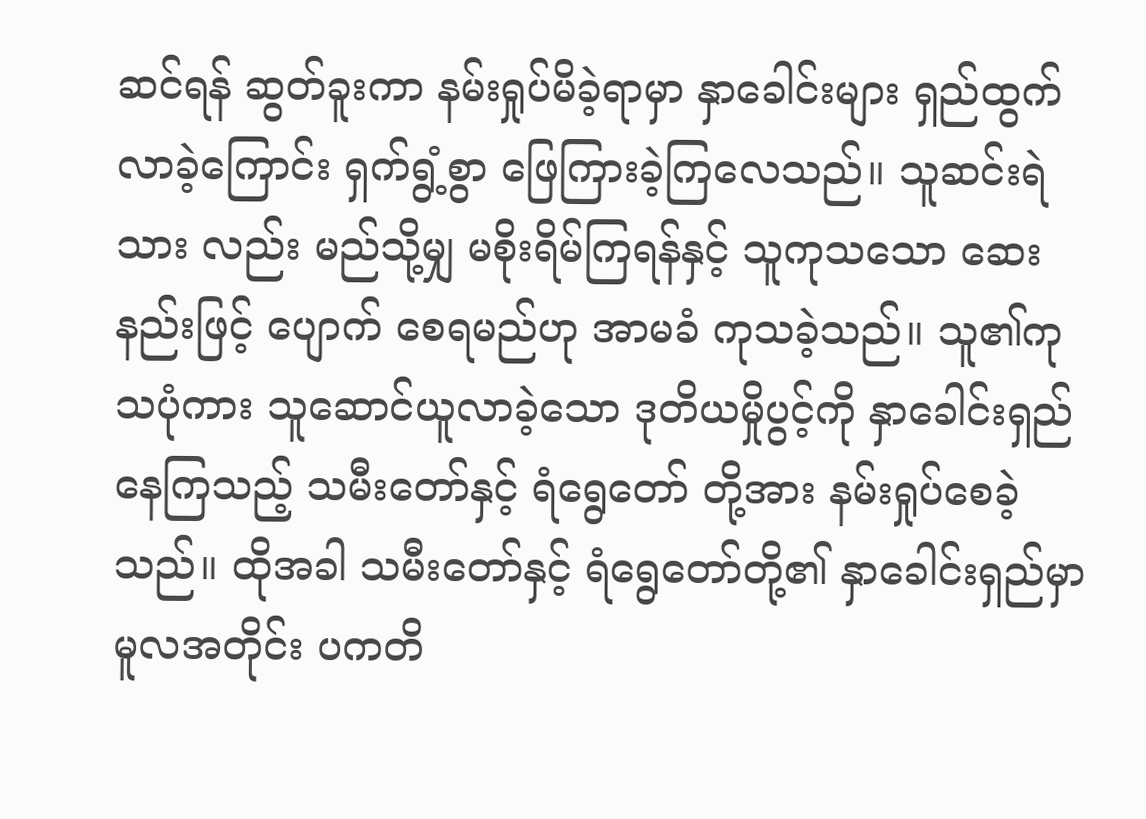ဆင်ရန် ဆွတ်ခူးကာ နမ်းရှုပ်မိခဲ့ရာမှာ နှာခေါင်းများ ရှည်ထွက်လာခဲ့ကြောင်း ရှက်ရွံ့စွာ ဖြေကြားခဲ့ကြလေသည်။ သူဆင်းရဲသား လည်း မည်သို့မျှ မစိုးရိမ်ကြရန်နှင့် သူကုသသော ဆေးနည်းဖြင့် ပျောက် စေရမည်ဟု အာမခံ ကုသခဲ့သည်။ သူ၏ကုသပုံကား သူဆောင်ယူလာခဲ့သော ဒုတိယမှိုပွင့်ကို နှာခေါင်းရှည်နေကြသည့် သမီးတော်နှင့် ရံရွေတော် တို့အား နမ်းရှုပ်စေခဲ့သည်။ ထိုအခါ သမီးတော်နှင့် ရံရွေတော်တို့၏ နှာခေါင်းရှည်မှာ မူလအတိုင်း ပကတိ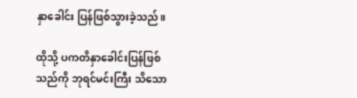နှာခေါင်း ပြန်ဖြစ်သွားခဲ့သည်။

ထိုသို့ ပကတိနှာခေါင်းပြန်ဖြစ်သည်ကို ဘုရင်မင်းကြီး သိသော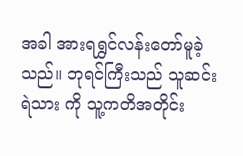အခါ အားရရွှင်လန်းတော်မူခဲ့သည်။ ဘုရင်ကြီးသည် သူဆင်းရဲသား ကို သူ့ကတိအတိုင်း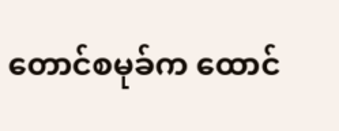တောင်စမုခ်က ထောင်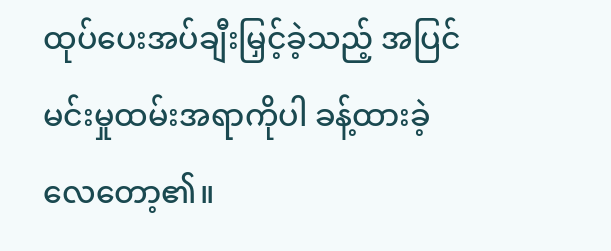ထုပ်ပေးအပ်ချီးမြှင့်ခဲ့သည့် အပြင် မင်းမှုထမ်းအရာကိုပါ ခန့်ထားခဲ့လေတော့၏။